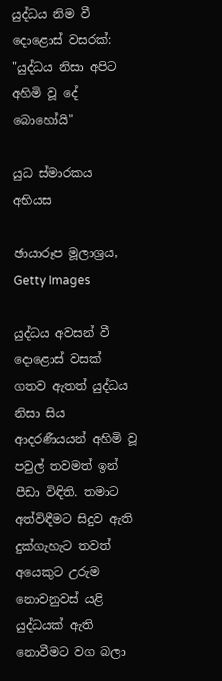යුද්ධය නිම වී දොළොස් වසරක්: "යුද්ධය නිසා අපිට අහිමි වූ දේ බොහෝයි"

යුධ ස්මාරකය අභියස

ඡායාරූප මූලාශ්‍රය, Getty Images

යුද්ධය අවසන් වී දොළොස් වසක් ගතව ඇතත් යුද්ධය නිසා සිය ආදරණීයයන් අහිමි වූ පවුල් තවමත් ඉන් පීඩා විඳිති. තමාට අත්විඳීමට සිදුව ඇති දුක්ගැහැට තවත් අයෙකුට උරුම නොවනුවස් යළි යුද්ධයක් ඇති නොවීමට වග බලා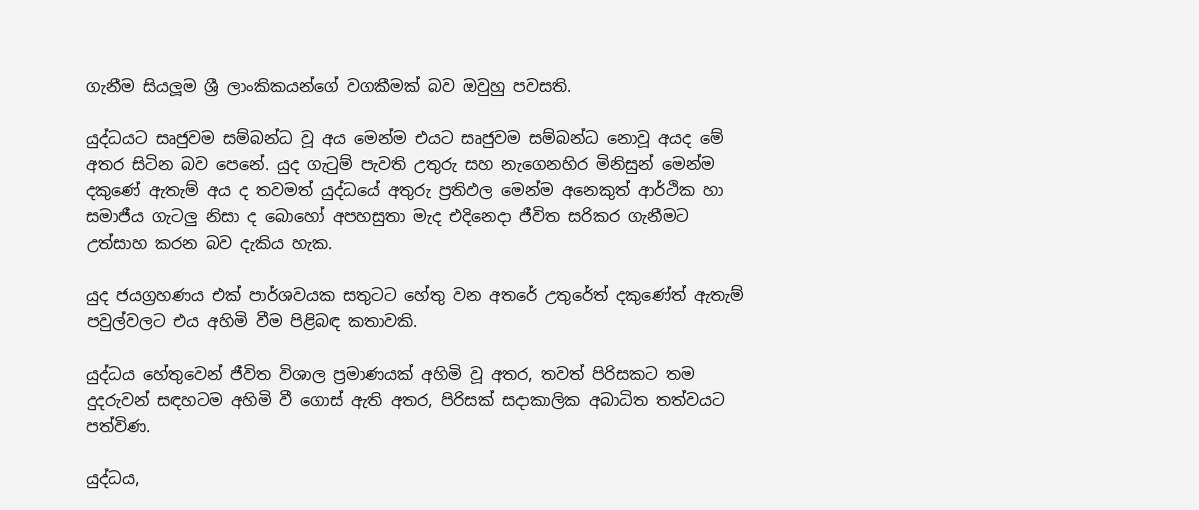ගැනීම සියලූම ශ්‍රී ලාංකිකයන්ගේ වගකීමක් බව ඔවුහු පවසති.

යුද්ධයට සෘජුවම සම්බන්ධ වූ අය මෙන්ම එයට සෘජුවම සම්බන්ධ නොවූ අයද මේ අතර සිටින බව පෙනේ. යුද ගැටුම් පැවති උතුරු සහ නැගෙනහිර මිනිසුන් මෙන්ම දකුණේ ඇතැම් අය ද තවමත් යුද්ධයේ අතුරු ප්‍රතිඵල මෙන්ම අනෙකුත් ආර්ථික හා සමාජීය ගැටලු නිසා ද බොහෝ අපහසුතා මැද එදිනෙදා ජීවිත සරිකර ගැනීමට උත්සාහ කරන බව දැකිය හැක.

යුද ජයග්‍රහණය එක් පාර්ශවයක සතුටට හේතු වන අතරේ උතුරේත් දකුණේත් ඇතැම් පවුල්වලට එය අහිමි වීම පිළිබඳ කතාවකි.

යුද්ධය හේතුවෙන් ජීවිත විශාල ප්‍රමාණයක් අහිමි වූ අතර, තවත් පිරිසකට තම දුදරුවන් සඳහටම අහිමි වී ගොස් ඇති අතර, පිරිසක් සදාකාලික අබාධිත තත්වයට පත්විණ.

යුද්ධය,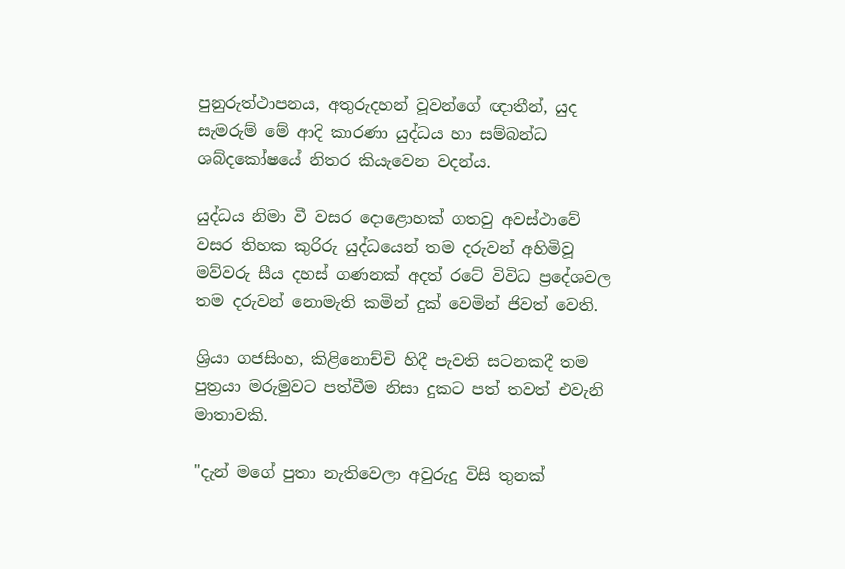පුනුරුත්ථාපනය, අතුරුදහන් වූවන්ගේ ඥාතීන්, යුද සැමරුම් මේ ආදි කාරණා යුද්ධය හා සම්බන්ධ ශබ්දකෝෂයේ නිතර කියැවෙන වදන්ය.

යුද්ධය නිමා වී වසර දොළොහක් ගතවු අවස්ථාවේ වසර තිහක කුරිරු යුද්ධයෙන් තම දරුවන් අහිමිවූ මව්වරු සීය දහස් ගණනක් අදත් රටේ විවිධ ප්‍රදේශවල තම දරුවන් නොමැති කමින් දුක් වෙමින් ජිවත් වෙති.

ශ්‍රියා ගජසිංහ, කිළිනොච්චි හිදී පැවති සටනකදී තම පුත්‍රයා මරුමුවට පත්වීම නිසා දුකට පත් තවත් එවැනි මාතාවකි.

"දැන් මගේ පුතා නැතිවෙලා අවුරුදු විසි තුනක්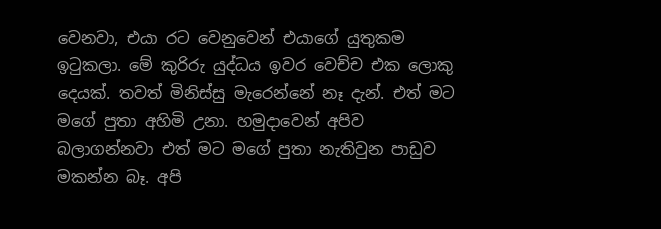වෙනවා, එයා රට වෙනුවෙන් එයාගේ යුතුකම ඉටුකලා. මේ කුරිරු යුද්ධය ඉවර වෙච්ච එක ලොකු දෙයක්. තවත් මිනිස්සු මැරෙන්නේ නෑ දැන්. එත් මට මගේ පුතා අහිමි උනා. හමුදාවෙන් අපිව බලාගන්නවා එත් මට මගේ පුතා නැතිවුන පාඩුව මකන්න බෑ. අපි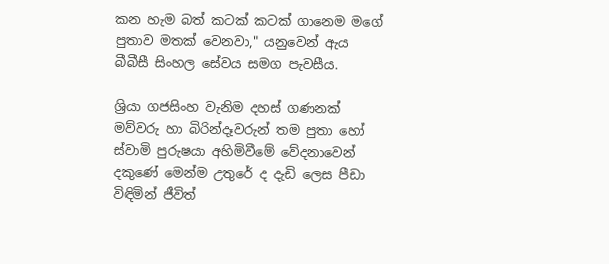කන හැම බත් කටක් කටක් ගානෙම මගේ පුතාව මතක් වෙනවා," යනුවෙන් ඇය බීබීසී සිංහල සේවය සමග පැවසීය.

ශ්‍රියා ගජසිංහ වැනිම දහස් ගණනක් මව්වරු හා බිරින්දෑවරුන් තම පුතා හෝ ස්වාමි පුරුෂයා අහිමිවීමේ වේදනාවෙන් දකුණේ මෙන්ම උතුරේ ද දැඩි ලෙස පීඩා විඳිමින් ජීවිත්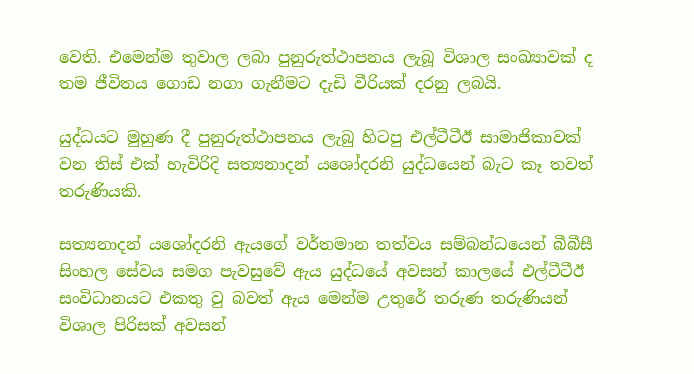වෙති. එමෙන්ම තුවාල ලබා පුනුරුත්ථාපනය ලැබූ විශාල සංඛ්‍යාවක් ද තම ජීවිතය ගොඩ නගා ගැනීමට දැඩි වීරියක් දරනු ලබයි.

යුද්ධයට මුහුණ දී පුනුරුත්ථාපනය ලැබු හිටපු එල්ටීටීඊ සාමාජිකාවක් වන තිස් එක් හැවිරිදි සත්‍යනාදන් යශෝදරනි යුද්ධයෙන් බැට කෑ තවත් තරුණියකි.

සත්‍යනාදන් යශෝදරනි ඇයගේ වර්තමාන තත්වය සම්බන්ධයෙන් බීබීසී සිංහල සේවය සමග පැවසුවේ ඇය යුද්ධයේ අවසන් කාලයේ එල්ටීටීඊ සංවිධානයට එකතු වු බවත් ඇය මෙන්ම උතුරේ තරුණ තරුණියන් විශාල පිරිසක් අවසන්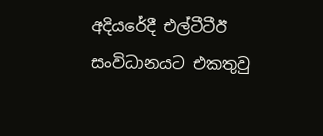අදියරේදී එල්ටීටීඊ සංවිධානයට එකතුවු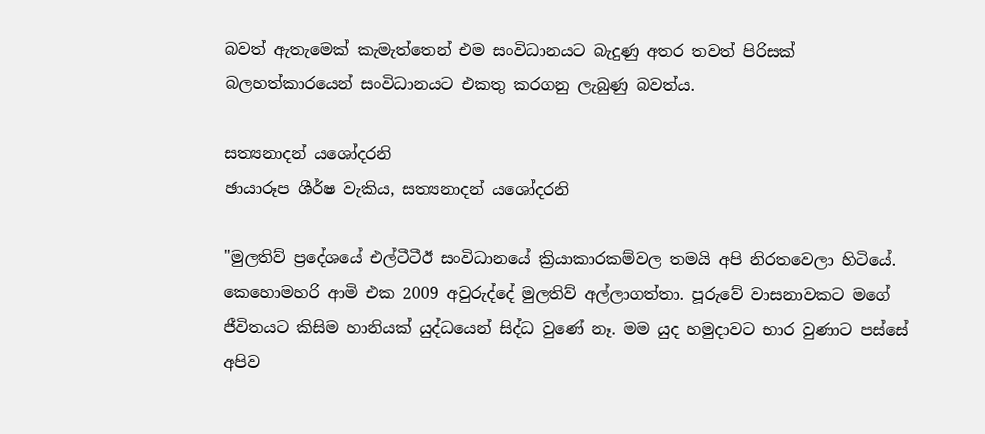බවත් ඇතැමෙක් කැමැත්තෙන් එම සංවිධානයට බැදුණු අතර තවත් පිරිසක් බලහත්කාරයෙන් සංවිධානයට එකතු කරගනු ලැබුණු බවත්ය.

සත්‍යනාදන් යශෝදරනි
ඡායාරූප ශීර්ෂ වැකිය, සත්‍යනාදන් යශෝදරනි

"මුලතිව් ප්‍රදේශයේ එල්ටීටීඊ සංවිධානයේ ක්‍රියාකාරකම්වල තමයි අපි නිරතවෙලා හිටියේ. කෙහොමහරි ආමි එක 2009 අවුරුද්දේ මුලතිව් අල්ලාගත්තා. පූරුවේ වාසනාවකට මගේ ජීවිතයට කිසිම හානියක් යුද්ධයෙන් සිද්ධ වුණේ නෑ. මම යුද හමුදාවට භාර වුණාට පස්සේ අපිව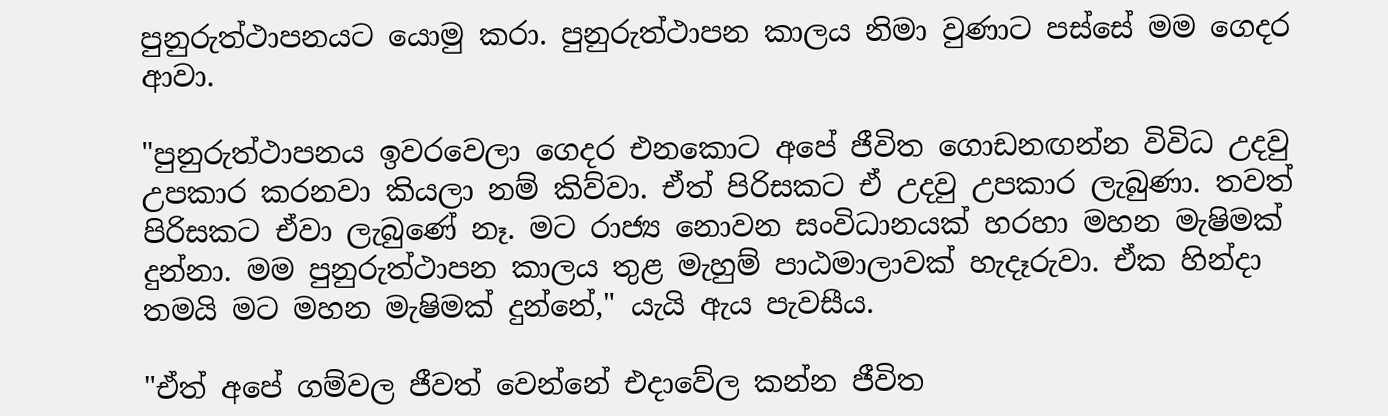පුනුරුත්ථාපනයට යොමු කරා. පුනුරුත්ථාපන කාලය නිමා වුණාට පස්සේ මම ගෙදර ආවා.

"පුනුරුත්ථාපනය ඉවරවෙලා ගෙදර එනකොට අපේ ජීවිත ගොඩනඟන්න විවිධ උදවු උපකාර කරනවා කියලා නම් කිව්වා. ඒත් පිරිසකට ඒ උදවු උපකාර ලැබුණා. තවත් පිරිසකට ඒවා ලැබුණේ නෑ. මට රාජ්‍ය නොවන සංවිධානයක් හරහා මහන මැෂිමක් දුන්නා. මම පුනුරුත්ථාපන කාලය තුළ මැහුම් පාඨමාලාවක් හැදෑරුවා. ඒක හින්දා තමයි මට මහන මැෂිමක් දුන්නේ," යැයි ඇය පැවසීය.

"ඒත් අපේ ගම්වල ජීවත් වෙන්නේ එදාවේල කන්න ජීවිත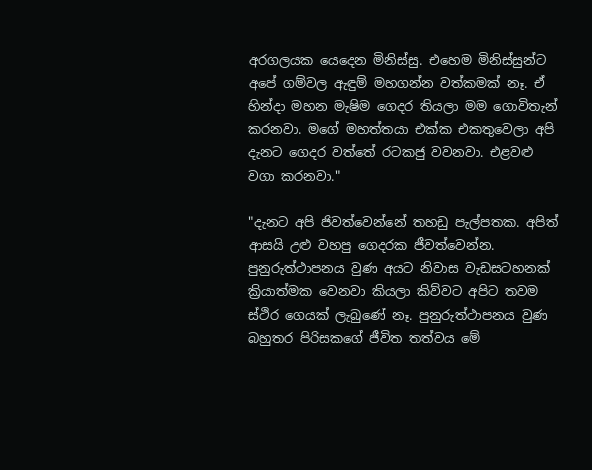අරගලයක යෙදෙන මිනිස්සු. එහෙම මිනිස්සුන්ට අපේ ගම්වල ඇඳුම් මහගන්න වත්කමක් නෑ. ඒ හින්දා මහන මැෂිම ගෙදර තියලා මම ගොවිතැන් කරනවා. මගේ මහත්තයා එක්ක එකතුවෙලා අපි දැනට ගෙදර වත්තේ රටකජු වවනවා. එළවළු වගා කරනවා."

"දැනට අපි ජිවත්වෙන්නේ තහඩු පැල්පතක. අපිත් ආසයි උළු වහපු ගෙදරක ජීවත්වෙන්න. පුනුරුත්ථාපනය වුණ අයට නිවාස වැඩසටහනක් ක්‍රියාත්මක වෙනවා කියලා කිව්වට අපිට තවම ස්ථිර ගෙයක් ලැබුණේ නෑ. පුනුරුත්ථාපනය වුණ බහුතර පිරිසකගේ ජීවිත තත්වය මේ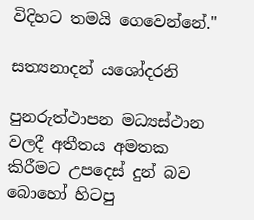විදිහට තමයි ගෙවෙන්නේ."

සත්‍යනාදන් යශෝදරනි

පුනරුත්ථාපන මධ්‍යස්ථාන වලදී අතීතය අමතක කිරීමට උපදෙස් දුන් බව බොහෝ හිටපු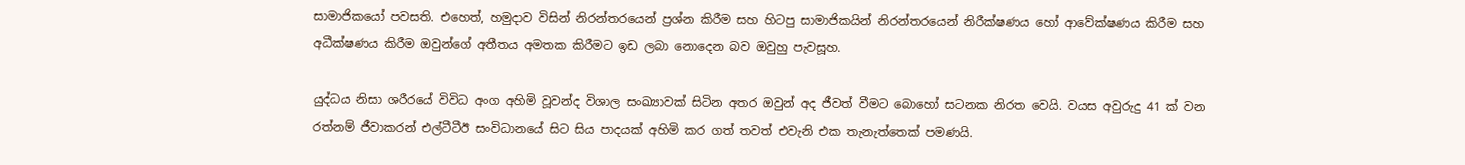සාමාජිකයෝ පවසති. එහෙත්, හමුදාව විසින් නිරන්තරයෙන් ප්‍රශ්න කිරීම සහ හිටපු සාමාජිකයින් නිරන්තරයෙන් නිරීක්ෂණය හෝ ආවේක්ෂණය කිරීම සහ අධීක්ෂණය කිරීම ඔවුන්ගේ අතීතය අමතක කිරීමට ඉඩ ලබා නොදෙන බව ඔවුහු පැවසූහ.

යුද්ධය නිසා ශරීරයේ විවිධ අංග අහිමි වූවන්ද විශාල සංඛ්‍යාවක් සිටින අතර ඔවුන් අද ජීවත් වීමට බොහෝ සටනක නිරත වෙයි. වයස අවුරුදු 41 ක් වන රත්නම් ජීවාකරන් එල්ටීටීඊ සංවිධානයේ සිට සිය පාදයක් අහිමි කර ගත් තවත් එවැනි එක තැනැත්තෙක් පමණයි.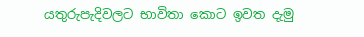යතුරුපැදිවලට භාවිතා කොට ඉවත දැමු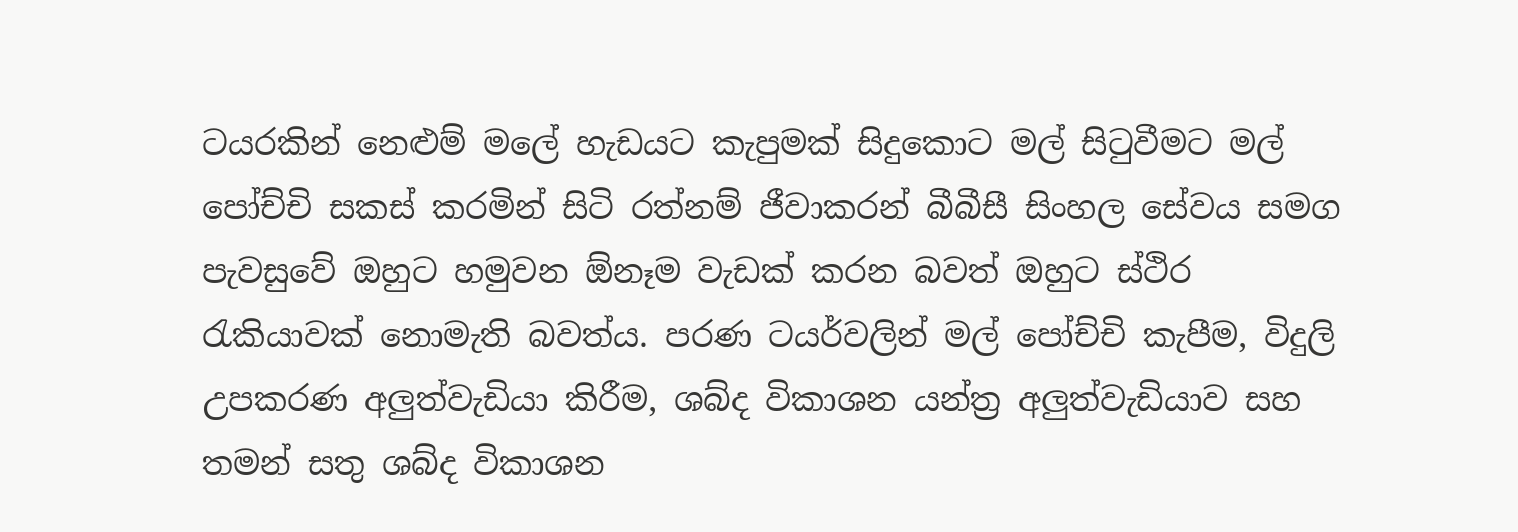ටයරකින් නෙළුම් මලේ හැඩයට කැපුමක් සිදුකොට මල් සිටුවීමට මල් පෝච්චි සකස් කරමින් සිටි රත්නම් ජීවාකරන් බීබීසී සිංහල සේවය සමග පැවසුවේ ඔහුට හමුවන ඕනෑම වැඩක් කරන බවත් ඔහුට ස්ථිර රැකියාවක් නොමැති බවත්ය. පරණ ටයර්වලින් මල් පෝච්චි කැපීම, විදුලි උපකරණ අලුත්වැඩියා කිරීම, ශබ්ද විකාශන යන්ත්‍ර අලුත්වැඩියාව සහ තමන් සතු ශබ්ද විකාශන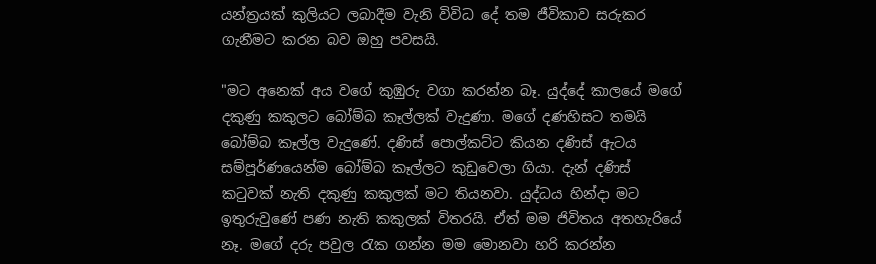යන්ත්‍රයක් කුලියට ලබාදීම වැනි විවිධ දේ තම ජීවිකාව සරුකර ගැනීමට කරන බව ඔහු පවසයි.

"මට අනෙක් අය වගේ කුඹුරු වගා කරන්න බෑ. යුද්දේ කාලයේ මගේ දකුණු කකුලට බෝම්බ කෑල්ලක් වැදුණා. මගේ දණහිසට තමයි බෝම්බ කෑල්ල වැදුණේ. දණිස් පොල්කට්ට කියන දණිස් ඇටය සම්පූර්ණයෙන්ම බෝම්බ කෑල්ලට කුඩුවෙලා ගියා. දැන් දණිස් කටුවක් නැති දකුණු කකුලක් මට තියනවා. යුද්ධය හින්දා මට ඉතුරුවුණේ පණ නැති කකුලක් විතරයි. ඒත් මම ජිවිතය අතහැරියේ නෑ. මගේ දරු පවුල රැක ගන්න මම මොනවා හරි කරන්න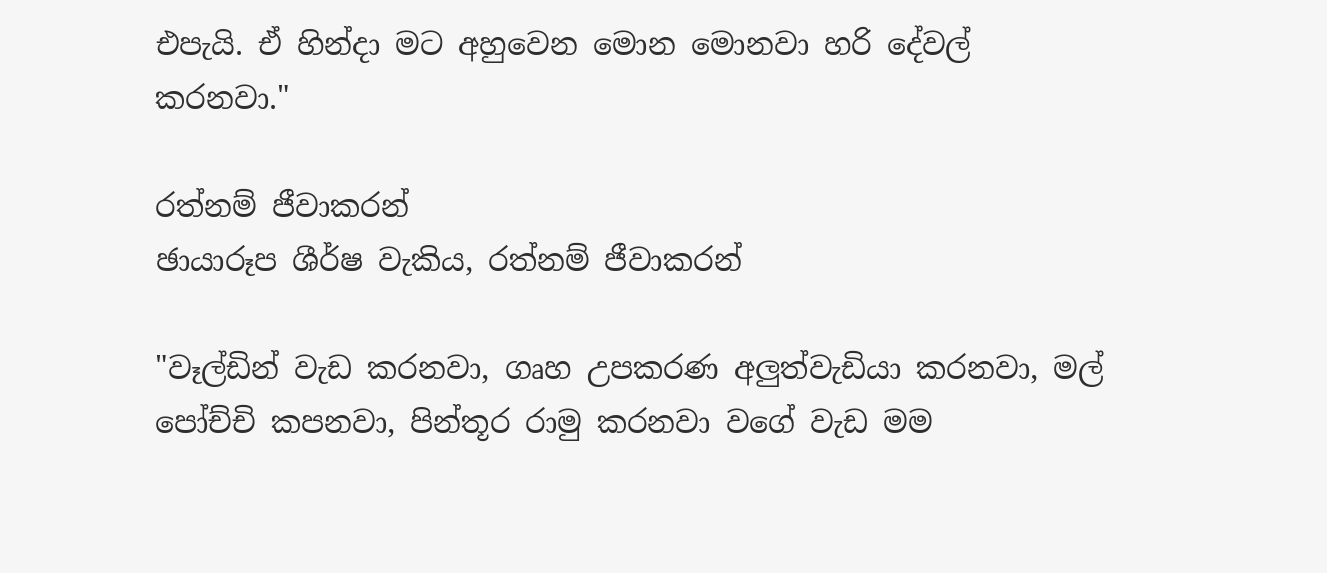එපැයි. ඒ හින්දා මට අහුවෙන මොන මොනවා හරි දේවල් කරනවා."

රත්නම් ජීවාකරන්
ඡායාරූප ශීර්ෂ වැකිය, රත්නම් ජීවාකරන්

"වෑල්ඩින් වැඩ කරනවා, ගෘහ උපකරණ අලුත්වැඩියා කරනවා, මල් පෝච්චි කපනවා, පින්තූර රාමු කරනවා වගේ වැඩ මම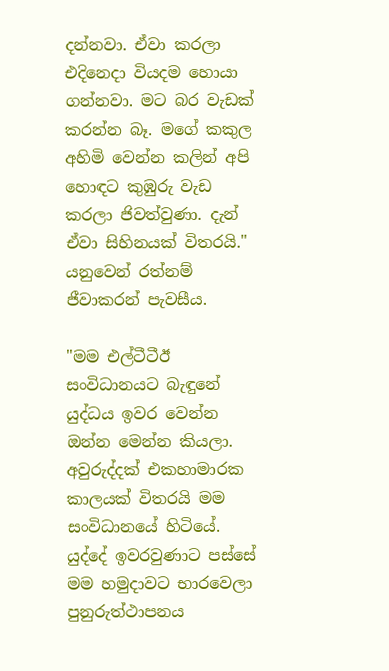දන්නවා. ඒවා කරලා එදිනෙදා වියදම හොයා ගන්නවා. මට බර වැඩක් කරන්න බෑ. මගේ කකුල අහිමි වෙන්න කලින් අපි හොඳට කුඹුරු වැඩ කරලා ජිවත්වුණා. දැන් ඒවා සිහිනයක් විතරයි." යනුවෙන් රත්නම් ජීවාකරන් පැවසීය.

"මම එල්ටීටීඊ සංවිධානයට බැඳුනේ යුද්ධය ඉවර වෙන්න ඔන්න මෙන්න කියලා. අවුරුද්දක් එකහාමාරක කාලයක් විතරයි මම සංවිධානයේ හිටියේ. යුද්දේ ඉවරවුණාට පස්සේ මම හමුදාවට භාරවෙලා පුනුරුත්ථාපනය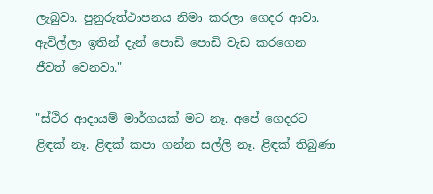ලැබුවා. පුනුරුත්ථාපනය නිමා කරලා ගෙදර ආවා. ඇවිල්ලා ඉතින් දැන් පොඩි පොඩි වැඩ කරගෙන ජීවත් වෙනවා."

"ස්ථිර ආදායම් මාර්ගයක් මට නෑ. අපේ ගෙදරට ළිඳක් නෑ. ළිඳක් කපා ගන්න සල්ලි නෑ. ළිඳක් තිබුණා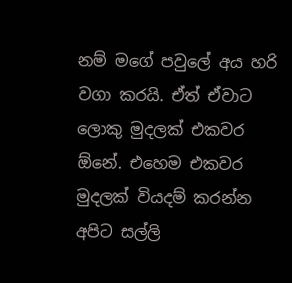නම් මගේ පවුලේ අය හරි වගා කරයි. ඒත් ඒවාට ලොකු මුදලක් එකවර ඕනේ. එහෙම එකවර මුදලක් වියදම් කරන්න අපිට සල්ලි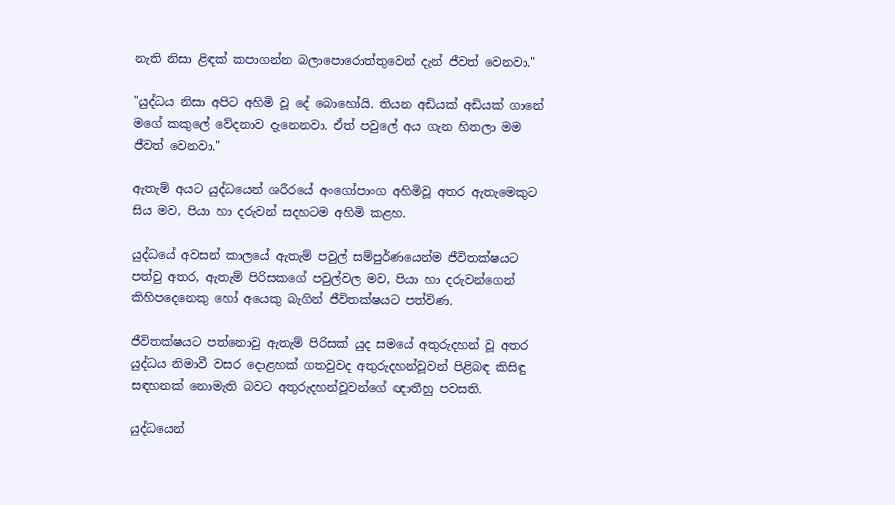නැති නිසා ළිඳක් කපාගන්න බලාපොරොත්තුවෙන් දැන් ජීවත් වෙනවා."

"යුද්ධය නිසා අපිට අහිමි වූ දේ බොහෝයි. තියන අඩියක් අඩියක් ගානේ මගේ කකුලේ වේදනාව දැනෙනවා. ඒත් පවුලේ අය ගැන හිතලා මම ජීවත් වෙනවා."

ඇතැම් අයට යුද්ධයෙන් ශරීරයේ අංගෝපාංග අහිමිවූ අතර ඇතැමෙකුට සිය මව, පියා හා දරුවන් සදහටම අහිමි කළහ.

යුද්ධයේ අවසන් කාලයේ ඇතැම් පවුල් සම්පුර්ණයෙන්ම ජීවිතක්ෂයට පත්වු අතර, ඇතැම් පිරිසකගේ පවුල්වල මව, පියා හා දරුවන්ගෙන් කිහිපදෙනෙකු හෝ අයෙකු බැගින් ජීවිතක්ෂයට පත්විණ.

ජීවිතක්ෂයට පත්නොවු ඇතැම් පිරිසක් යුද සමයේ අතුරුදහන් වූ අතර යුද්ධය නිමාවී වසර දොළහක් ගතවුවද අතුරුදහන්වූවන් පිළිබඳ කිසිඳු සඳහනක් නොමැති බවට අතුරුදහන්වූවන්ගේ ඥාතීහු පවසති.

යුද්ධයෙන්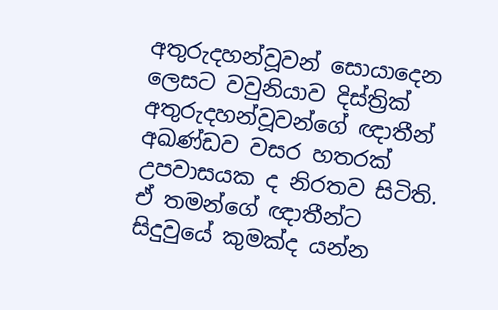අතුරුදහන්වූවන් සොයාදෙන ලෙසට වවුනියාව දිස්ත්‍රික් අතුරුදහන්වූවන්ගේ ඥාතීන් අඛණ්ඩව වසර හතරක් උපවාසයක ද නිරතව සිටිති. ඒ තමන්ගේ ඥාතීන්ට සිදුවුයේ කුමක්ද යන්න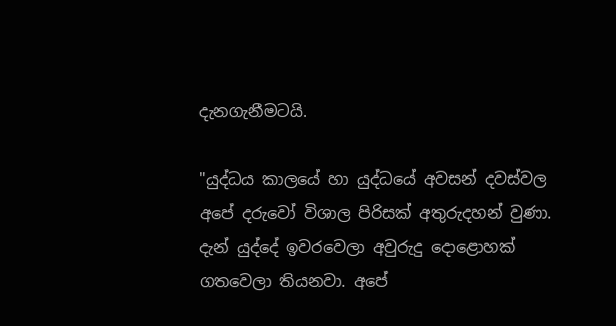දැනගැනීමටයි.

"යුද්ධය කාලයේ හා යුද්ධයේ අවසන් දවස්වල අපේ දරුවෝ විශාල පිරිසක් අතුරුදහන් වුණා. දැන් යුද්දේ ඉවරවෙලා අවුරුදු දොළොහක් ගතවෙලා තියනවා. අපේ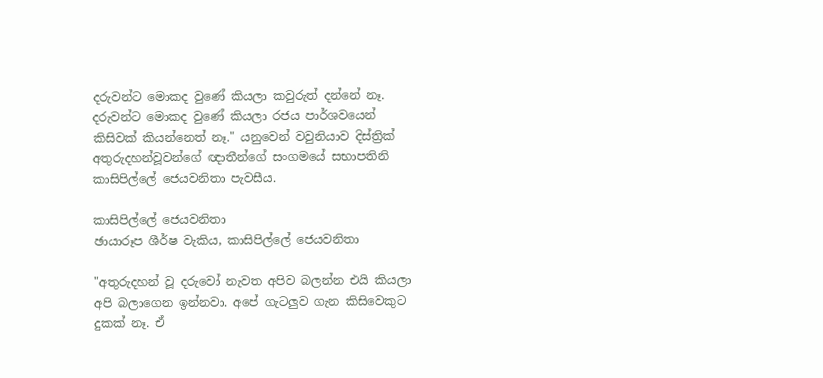දරුවන්ට මොකද වුණේ කියලා කවුරුත් දන්නේ නෑ. දරුවන්ට මොකද වුණේ කියලා රජය පාර්ශවයෙන් කිසිවක් කියන්නෙත් නෑ." යනුවෙන් වවුනියාව දිස්ත්‍රික් අතුරුදහන්වූවන්ගේ ඥාතීන්ගේ සංගමයේ සභාපතිනි කාසිපිල්ලේ ජෙයවනිතා පැවසීය.

කාසිපිල්ලේ ජෙයවනිතා
ඡායාරූප ශීර්ෂ වැකිය, කාසිපිල්ලේ ජෙයවනිතා

"අතුරුදහන් වූ දරුවෝ නැවත අපිව බලන්න එයි කියලා අපි බලාගෙන ඉන්නවා. අපේ ගැටලුව ගැන කිසිවෙකුට දුකක් නෑ. ඒ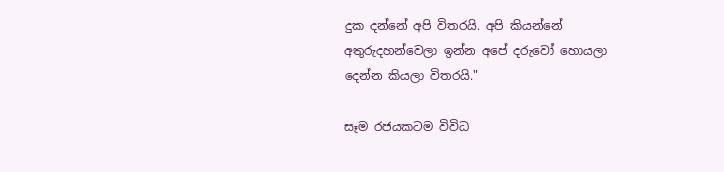දුක දන්නේ අපි විතරයි. අපි කියන්නේ අතුරුදහන්වෙලා ඉන්න අපේ දරුවෝ හොයලා දෙන්න කියලා විතරයි."

සෑම රජයකටම විවිධ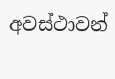අවස්ථාවන්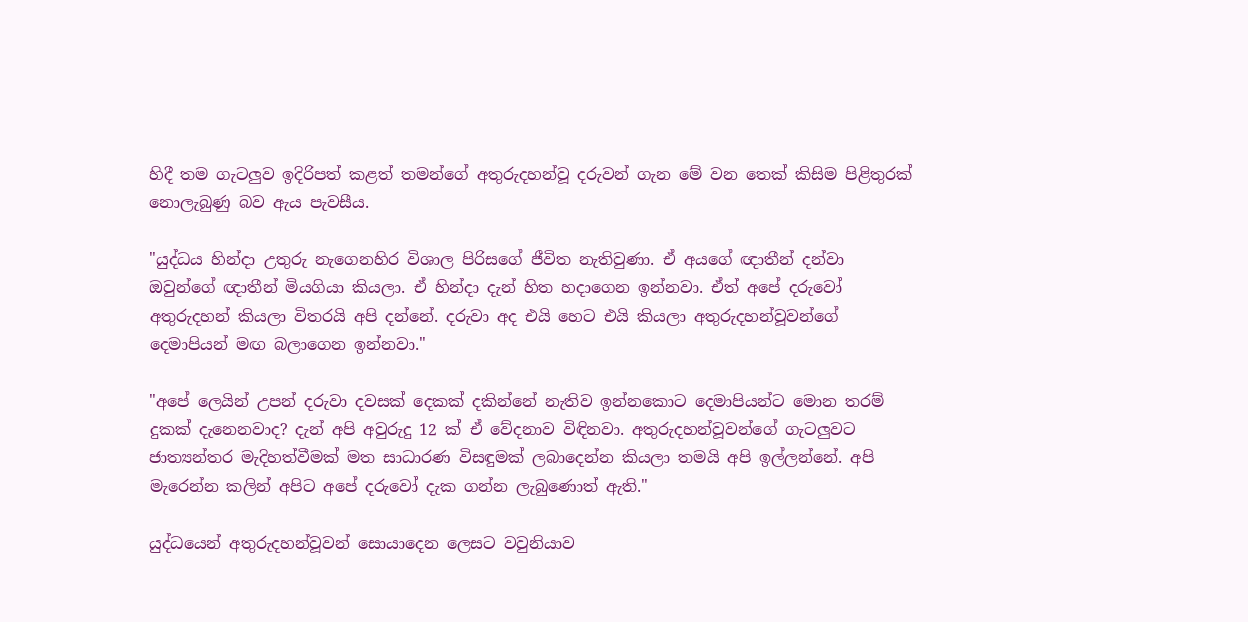හිදී තම ගැටලුව ඉදිරිපත් කළත් තමන්ගේ අතුරුදහන්වූ දරුවන් ගැන මේ වන තෙක් කිසිම පිළිතුරක් නොලැබුණු බව ඇය පැවසීය.

"යුද්ධය හින්දා උතුරු නැගෙනහිර විශාල පිරිසගේ ජීවිත නැතිවුණා. ඒ අයගේ ඥාතීන් දන්වා ඔවුන්ගේ ඥාතීන් මියගියා කියලා. ඒ හින්දා දැන් හිත හදාගෙන ඉන්නවා. ඒත් අපේ දරුවෝ අතුරුදහන් කියලා විතරයි අපි දන්නේ. දරුවා අද එයි හෙට එයි කියලා අතුරුදහන්වූවන්ගේ දෙමාපියන් මඟ බලාගෙන ඉන්නවා."

"අපේ ලෙයින් උපන් දරුවා දවසක් දෙකක් දකින්නේ නැතිව ඉන්නකොට දෙමාපියන්ට මොන තරම් දුකක් දැනෙනවාද? දැන් අපි අවුරුදු 12 ක් ඒ වේදනාව විඳිනවා. අතුරුදහන්වූවන්ගේ ගැටලුවට ජාත්‍යන්තර මැදිහත්වීමක් මත සාධාරණ විසඳුමක් ලබාදෙන්න කියලා තමයි අපි ඉල්ලන්නේ. අපි මැරෙන්න කලින් අපිට අපේ දරුවෝ දැක ගන්න ලැබුණොත් ඇති."

යුද්ධයෙන් අතුරුදහන්වූවන් සොයාදෙන ලෙසට වවුනියාව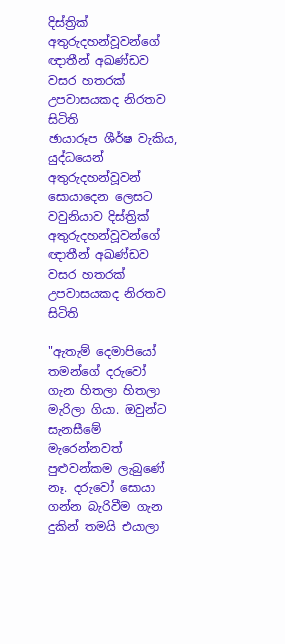දිස්ත්‍රික් අතුරුදහන්වූවන්ගේ ඥාතීන් අඛණ්ඩව වසර හතරක් උපවාසයකද නිරතව සිටිති
ඡායාරූප ශීර්ෂ වැකිය, යුද්ධයෙන් අතුරුදහන්වූවන් සොයාදෙන ලෙසට වවුනියාව දිස්ත්‍රික් අතුරුදහන්වූවන්ගේ ඥාතීන් අඛණ්ඩව වසර හතරක් උපවාසයකද නිරතව සිටිති

"ඇතැම් දෙමාපියෝ තමන්ගේ දරුවෝ ගැන හිතලා හිතලා මැරිලා ගියා. ඔවුන්ට සැනසීමේ මැරෙන්නවත් පුළුවන්කම ලැබුණේ නෑ. දරුවෝ සොයා ගන්න බැරිවීම ගැන දුකින් තමයි එයාලා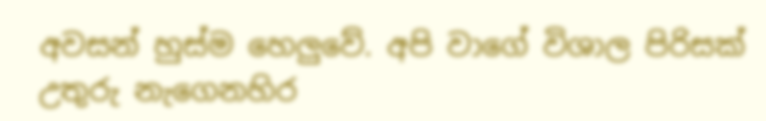අවසන් හුස්ම හෙලුවේ. අපි වාගේ විශාල පිරිසක් උතුරු නැගෙනහිර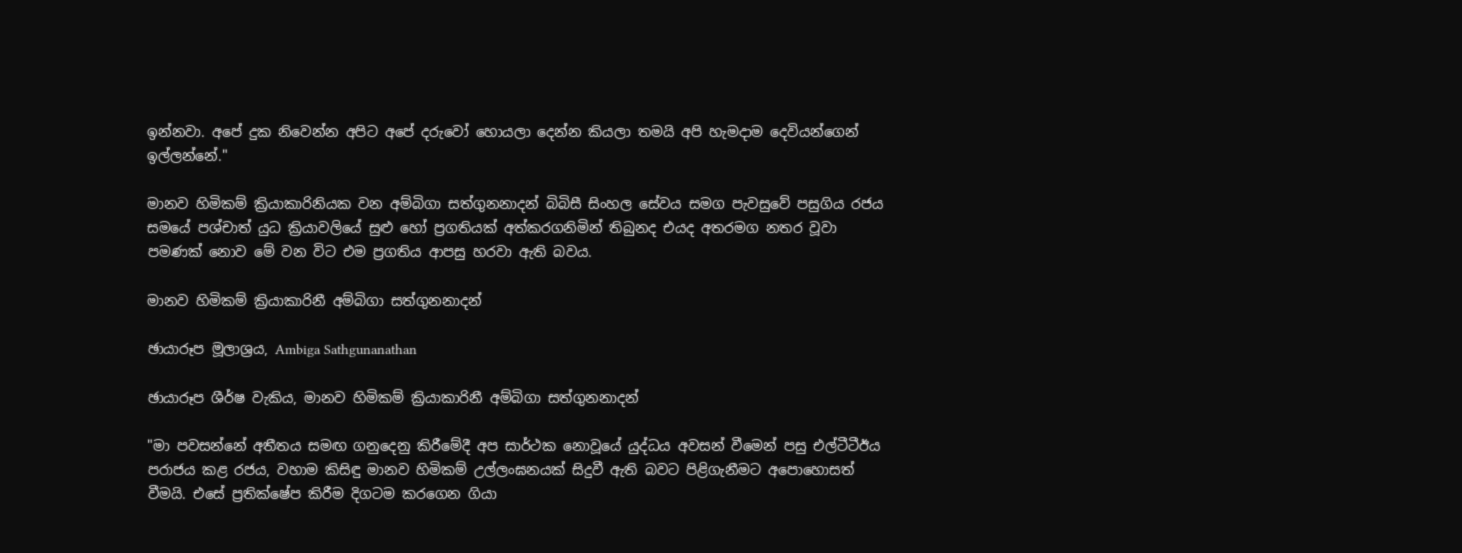ඉන්නවා. අපේ දුක නිවෙන්න අපිට අපේ දරුවෝ හොයලා දෙන්න කියලා තමයි අපි හැමදාම දෙවියන්ගෙන් ඉල්ලන්නේ."

මානව හිමිකම් ක්‍රියාකාරිනියක වන අම්බිගා සත්ගුනනාදන් බිබිසී සිංහල සේවය සමග පැවසුවේ පසුගිය රජය සමයේ පශ්චාත් යුධ ක්‍රියාවලියේ සුළු හෝ ප්‍රගතියක් අත්කරගනිමින් තිබුනද එයද අතරමග නතර වූවා පමණක් නොව මේ වන විට එම ප්‍රගතිය ආපසු හරවා ඇති බවය.

මානව හිමිකම් ක්‍රියාකාරිනී අම්බිගා සත්ගුනනාදන්

ඡායාරූප මූලාශ්‍රය, Ambiga Sathgunanathan

ඡායාරූප ශීර්ෂ වැකිය, මානව හිමිකම් ක්‍රියාකාරිනී අම්බිගා සත්ගුනනාදන්

"මා පවසන්නේ අතීතය සමඟ ගනුදෙනු කිරීමේදී අප සාර්ථක නොවූයේ යුද්ධය අවසන් වීමෙන් පසු එල්ටීටීඊය පරාජය කළ රජය, වහාම කිසිඳු මානව හිමිකම් උල්ලංඝනයක් සිදුවී ඇති බවට පිළිගැනීමට අපොහොසත් වීමයි. එසේ ප්‍රතික්ෂේප කිරීම දිගටම කරගෙන ගියා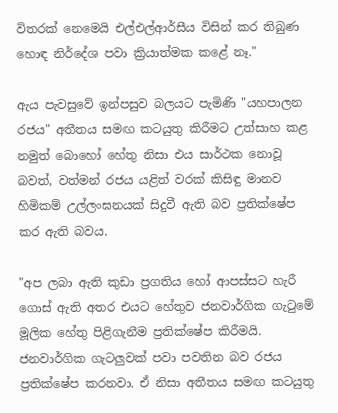විතරක් නෙමෙයි එල්එල්ආර්සීය විසින් කර තිබුණ හොඳ නිර්දේශ පවා ක්‍රියාත්මක කළේ නෑ."

ඇය පැවසුවේ ඉන්පසුව බලයට පැමිණි "යහපාලන රජය" අතීතය සමඟ කටයුතු කිරීමට උත්සාහ කළ නමුත් බොහෝ හේතු නිසා එය සාර්ථක නොවූ බවත්, වත්මන් රජය යළිත් වරක් කිසිඳු මානව හිමිකම් උල්ලංඝනයක් සිදුවී ඇති බව ප්‍රතික්ෂේප කර ඇති බවය.

"අප ලබා ඇති කුඩා ප්‍රගතිය හෝ ආපස්සට හැරී ගොස් ඇති අතර එයට හේතුව ජනවාර්ගික ගැටුමේ මූලික හේතු පිළිගැනීම ප්‍රතික්ෂේප කිරීමයි. ජනවාර්ගික ගැටලුවක් පවා පවතින බව රජය ප්‍රතික්ෂේප කරනවා. ඒ නිසා අතීතය සමඟ කටයුතු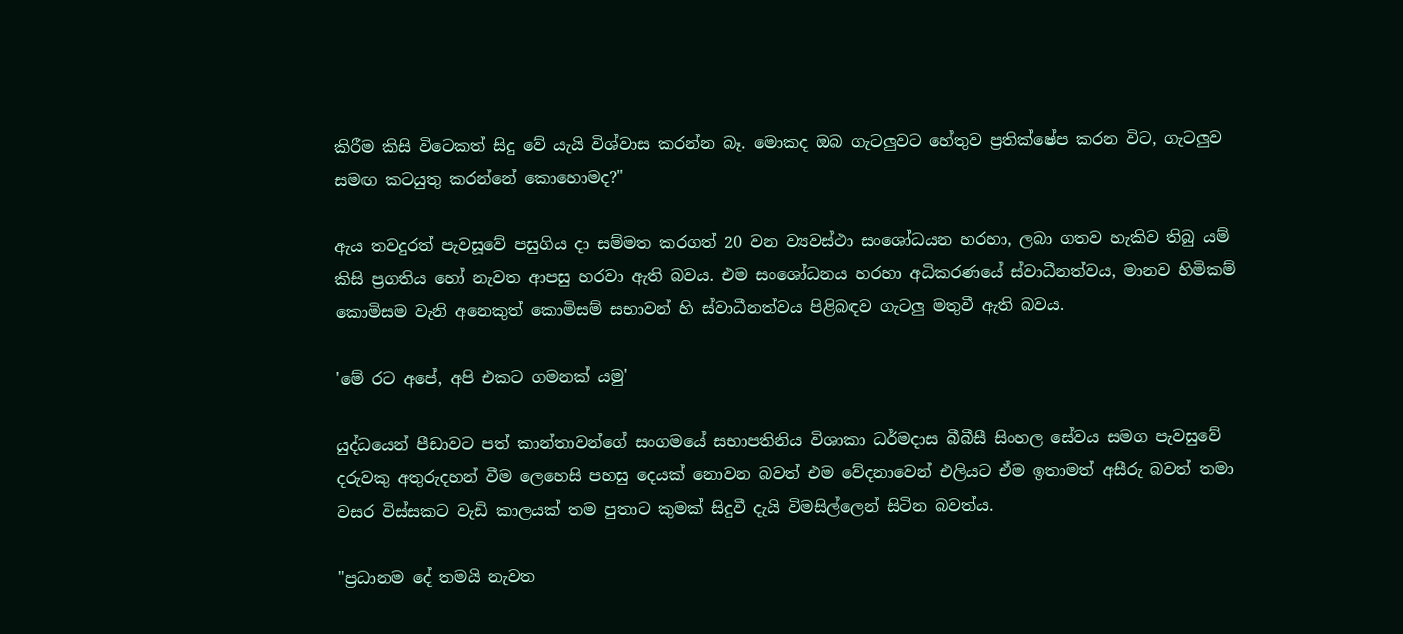කිරීම කිසි විටෙකත් සිදු වේ යැයි විශ්වාස කරන්න බෑ. මොකද ඔබ ගැටලුවට හේතුව ප්‍රතික්ෂේප කරන විට, ගැටලුව සමඟ කටයුතු කරන්නේ කොහොමද?"

ඇය තවදුරත් පැවසූවේ පසුගිය දා සම්මත කරගත් 20 වන ව්‍යවස්ථා සංශෝධයන හරහා, ලබා ගතව හැකිව තිබු යම් කිසි ප්‍රගතිය හෝ නැවත ආපසු හරවා ඇති බවය. එම සංශෝධනය හරහා අධිකරණයේ ස්වාධීනත්වය, මානව හිමිකම් කොමිසම වැනි අනෙකුත් කොමිසම් සභාවන් හි ස්වාධීනත්වය පිළිබඳව ගැටලු මතුවී ඇති බවය.

'මේ රට අපේ, අපි එකට ගමනක් යමු'

යුද්ධයෙන් පීඩාවට පත් කාන්තාවන්ගේ සංගමයේ සභාපතිනිය විශාකා ධර්මදාස බීබීසී සිංහල සේවය සමග පැවසුවේ දරුවකු අතුරුදහන් වීම ලෙහෙසි පහසු දෙයක් නොවන බවත් එම වේදනාවෙන් එලියට ඒම ඉතාමත් අසීරු බවත් තමා වසර විස්සකට වැඩි කාලයක් තම පුතාට කුමක් සිදුවී දැයි විමසිල්ලෙන් සිටින බවත්ය.

"ප්‍රධානම දේ තමයි නැවත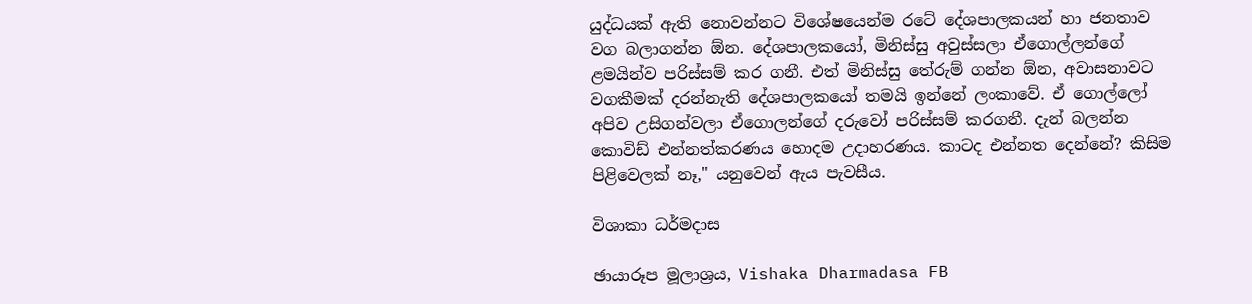යුද්ධයක් ඇති නොවන්නට විශේෂයෙන්ම රටේ දේශපාලකයන් හා ජනතාව වග බලාගන්න ඕන. දේශපාලකයෝ, මිනිස්සු අවුස්සලා ඒගොල්ලන්ගේ ළමයින්ව පරිස්සම් කර ගනී. එත් මිනිස්සු තේරුම් ගන්න ඕන, අවාසනාවට වගකීමක් දරන්නැති දේශපාලකයෝ තමයි ඉන්නේ ලංකාවේ. ඒ ගොල්ලෝ අපිව උසිගන්වලා ඒගොලන්ගේ දරුවෝ පරිස්සම් කරගනී. දැන් බලන්න කොවිඩ් එන්නත්කරණය හොදම උදාහරණය. කාටද එන්නත දෙන්නේ? කිසිම පිළිවෙලක් නෑ," යනුවෙන් ඇය පැවසීය.

විශාකා ධර්මදාස

ඡායාරූප මූලාශ්‍රය, Vishaka Dharmadasa FB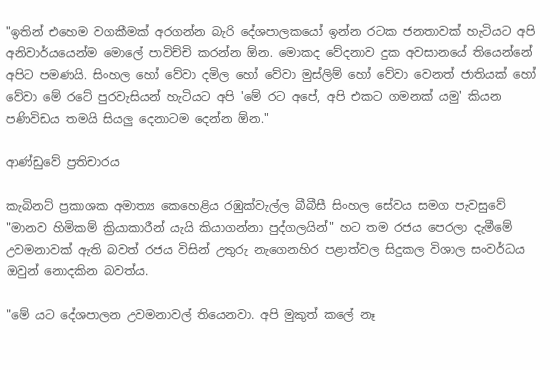"ඉතින් එහෙම වගකීමක් අරගන්න බැරි දේශපාලකයෝ ඉන්න රටක ජනතාවක් හැටියට අපි අනිවාර්යයෙන්ම මොලේ පාවිච්චි කරන්න ඕන. මොකද වේදනාව දුක අවසානයේ තියෙන්නේ අපිට පමණයි. සිංහල හෝ වේවා දමිල හෝ වේවා මුස්ලිම් හෝ වේවා වෙනත් ජාතියක් හෝ වේවා මේ රටේ පුරවැසියන් හැටියට අපි 'මේ රට අපේ, අපි එකට ගමනක් යමු' කියන පණිවිඩය තමයි සියලු දෙනාටම දෙන්න ඕන."

ආණ්ඩුවේ ප්‍රතිචාරය

කැබිනට් ප්‍රකාශක අමාත්‍ය කෙහෙළිය රඹුක්වැල්ල බීබීසී සිංහල සේවය සමග පැවසුවේ "මානව හිමිකම් ක්‍රියාකාරීන් යැයි කියාගන්නා පුද්ගලයින්" හට තම රජය පෙරලා දැමීමේ උවමනාවක් ඇති බවත් රජය විසින් උතුරු නැගෙනහිර පළාත්වල සිදුකල විශාල සංවර්ධය ඔවුන් නොදකින බවත්ය.

"මේ යට දේශපාලන උවමනාවල් තියෙනවා. අපි මුකුත් කලේ නෑ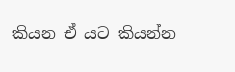කියන ඒ යට කියන්න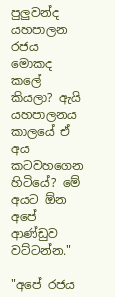පුලුවන්ද යහපාලන රජය මොකද කලේ කියලා? ඇයි යහපාලනය කාලයේ ඒ අය කටවහගෙන හිටියේ? මේ අයට ඕන අපේ ආණ්ඩුව වට්ටන්න."

"අපේ රජය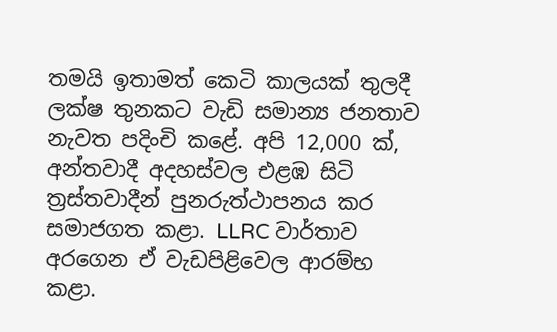තමයි ඉතාමත් කෙටි කාලයක් තුලදී ලක්ෂ තුනකට වැඩි සමාන්‍ය ජනතාව නැවත පදිංචි කළේ. අපි 12,000 ක්, අන්තවාදී අදහස්වල එළඹ සිටි ත්‍රස්තවාදීන් පුනරුත්ථාපනය කර සමාජගත කළා. LLRC වාර්තාව අරගෙන ඒ වැඩපිළිවෙල ආරම්භ කළා.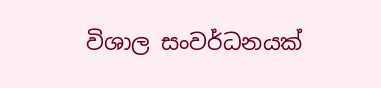විශාල සංවර්ධනයක්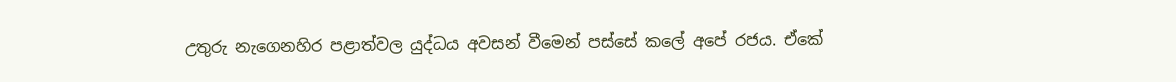උතුරු නැගෙනහිර පළාත්වල යුද්ධය අවසන් වීමෙන් පස්සේ කලේ අපේ රජය. ඒකේ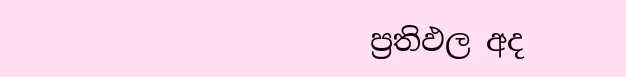ප්‍රතිඵල අද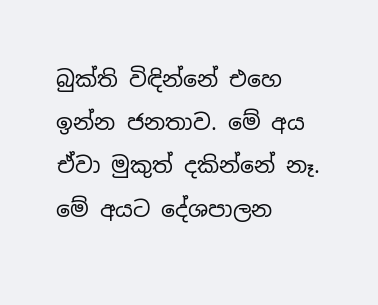බුක්ති විඳින්නේ එහෙ ඉන්න ජනතාව. මේ අය ඒවා මුකුත් දකින්නේ නෑ. මේ අයට දේශපාලන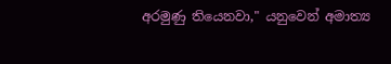අරමුණු තියෙනවා," යනුවෙන් අමාත්‍ය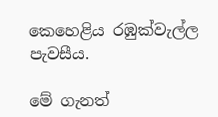කෙහෙළිය රඹුක්වැල්ල පැවසීය.

මේ ගැනත්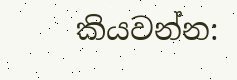කියවන්න: